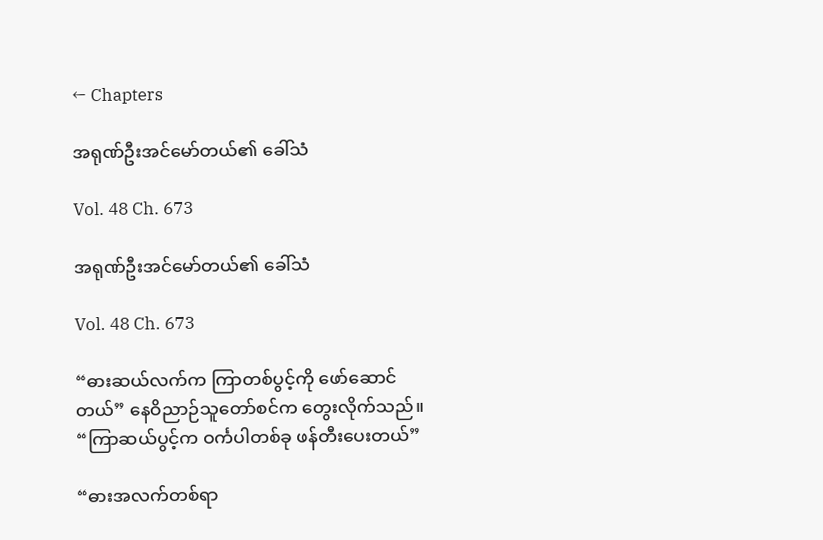← Chapters

အရုဏ်ဦးအင်မော်တယ်၏ ခေါ်သံ

Vol. 48 Ch. 673

အရုဏ်ဦးအင်မော်တယ်၏ ခေါ်သံ

Vol. 48 Ch. 673

“ဓားဆယ်လက်က ကြာတစ်ပွင့်ကို ဖော်ဆောင်တယ်” နေဝိညာဉ်သူတော်စင်က တွေးလိုက်သည်။ “ကြာဆယ်ပွင့်က ‌ဝင်္ကပါတစ်ခု ‌ဖန်တီးပေးတယ်”

“ဓားအလက်တစ်ရာ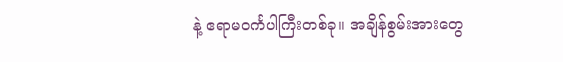နဲ့ ဧရာမဝင်္ကပါကြီးတစ်ခု။ အချိန်စွမ်းအားတွေ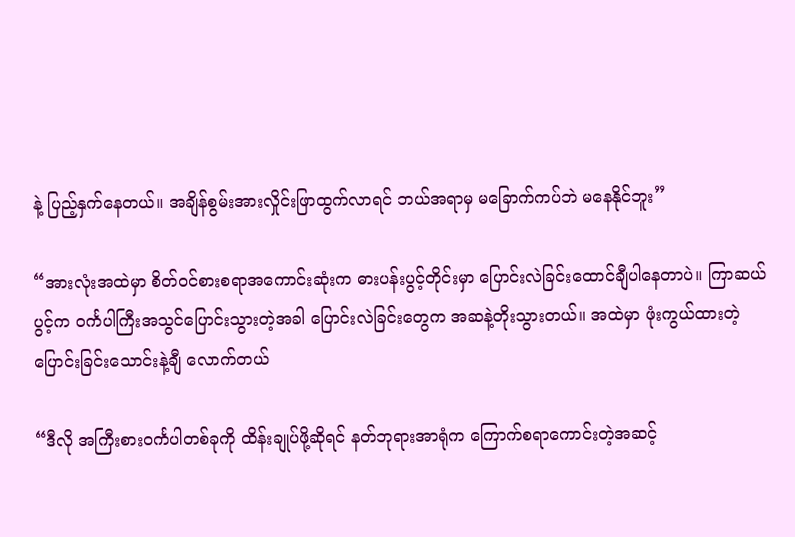နဲ့ ပြည့်နှက်နေတယ်။ အချိန်စွမ်းအားလှိုင်းဖြာထွက်လာရင် ဘယ်အရာမှ မခြောက်ကပ်ဘဲ မနေနိုင်ဘူး”

“အားလုံးအထဲမှာ စိတ်ဝင်စားစရာအကောင်းဆုံးက ဓားပန်းပွင့်တိုင်းမှာ ပြောင်းလဲခြင်းထောင်ချီပါနေတာပဲ။ ကြာဆယ်ပွင့်က ဝင်္ကပါကြီးအသွင်ပြောင်းသွားတဲ့အခါ ပြောင်းလဲခြင်းတွေက အဆနဲ့တိုးသွားတယ်။ အထဲမှာ ဖုံးကွယ်ထားတဲ့ ပြောင်းခြင်းသောင်းနဲ့ချီ လောက်တယ်

“ဒီလို အကြီးစားဝင်္ကပါတစ်ခုကို ထိန်းချုပ်ဖို့ဆိုရင် နတ်ဘုရားအာရုံက ကြောက်စရာကောင်းတဲ့အဆင့်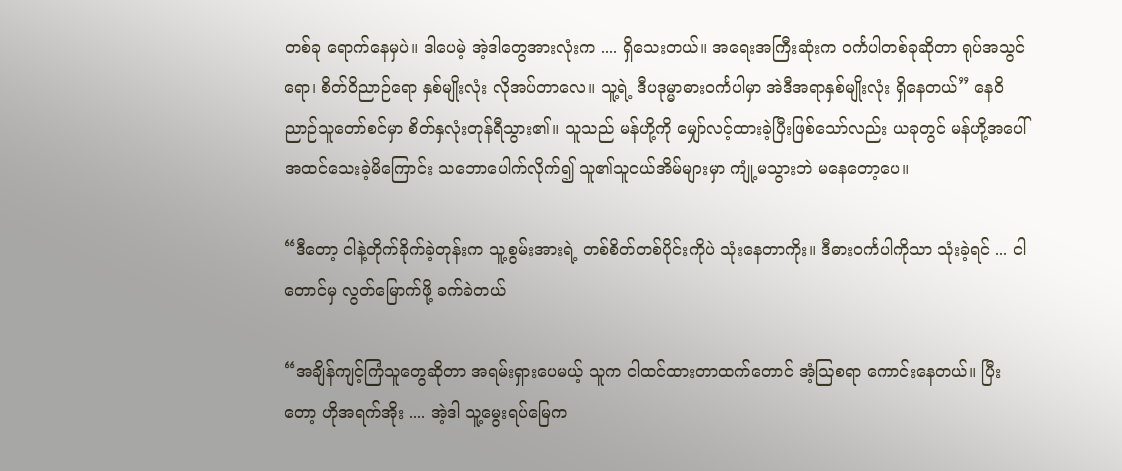တစ်ခု ရောက်နေမှပဲ။ ဒါပေမဲ့ အဲ့ဒါတွေအားလုံးက .... ရှိသေးတယ်။ အရေးအကြီးဆုံးက ဝင်္ကပါတစ်ခုဆိုတာ ရုပ်အသွင်ရော၊ စိတ်ဝိညာဉ်ရော နှစ်မျိုးလုံး လိုအပ်တာလေ။ သူ့ရဲ့ ဒီပဒုမ္မာဓားဝင်္ကပါမှာ အဲဒီအရာနှစ်မျိုးလုံး ရှိနေတယ်” နေဝိညာဉ်သူတော်စင်မှာ စိတ်နှလုံးတုန်ရီသွား၏။ သူသည် မန်ဟို့ကို မျှော်လင့်ထားခဲ့ပြီးဖြစ်သော်လည်း ယခုတွင် မန်ဟို့အပေါ် အထင်သေးခဲ့မိကြောင်း သဘောပေါက်လိုက်၍ သူ၏သူငယ်အိမ်များမှာ ကျုံ့မသွားဘဲ မနေတော့ပေ။

“ဒီတော့ ငါနဲ့တိုက်ခိုက်ခဲ့တုန်းက သူ့စွမ်းအားရဲ့ တစ်စိတ်တစ်ပိုင်းကိုပဲ သုံးနေတာကိုး။ ‌‌ဒီဓားဝင်္ကပါကိုသာ သုံးခဲ့ရင် ... ငါတောင်မှ လွတ်မြောက်ဖို့ ခက်ခဲတယ်

“အချိန်ကျင့်ကြံသူတွေဆိုတာ အရမ်းရှားပေမယ့် သူက ငါထင်ထားတာထက်တောင် အံ့ဩစရာ ကောင်းနေတယ်။ ပြီးတော့ ဟိုအရက်အိုး .... အဲ့ဒါ သူ့မွေးရပ်မြေက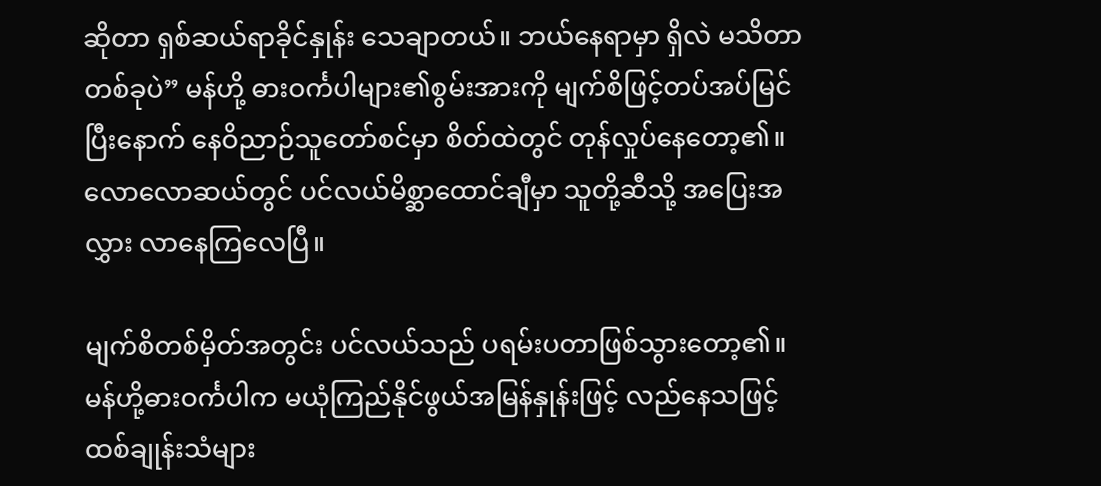ဆိုတာ ရှစ်ဆယ်ရာခိုင်နှုန်း သေချာတယ်။ ဘယ်နေရာမှာ ရှိလဲ မသိတာတစ်ခုပဲ” မန်ဟို့ ဓားဝင်္ကပါများ၏စွမ်းအားကို မျက်စိ‌ဖြင့်တပ်အပ်မြင်ပြီးနောက် နေဝိညာဉ်သူတော်စင်မှာ စိတ်ထဲတွင် တုန်လှုပ်နေတော့၏။ လောလောဆယ်တွင် ပင်လယ်မိစ္ဆာထောင်ချီမှာ သူတို့ဆီသို့ အပြေးအလွှား လာနေကြလေပြီ။

မျက်စိတစ်မှိတ်အတွင်း ပင်လယ်သည် ပရမ်းပတာဖြစ်သွားတော့၏။ မန်ဟို့ဓားဝင်္ကပါက မယုံကြည်နိုင်ဖွယ်အမြန်နှုန်းဖြင့် လည်နေသဖြင့် ထစ်ချုန်းသံများ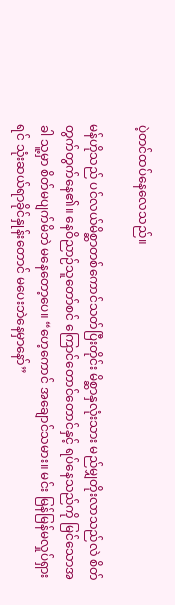ပဲ့တင်ထပ်နေလေသည်။

မန်ဟိုသည် ပင်လယ်မိစ္ဆာတစ်ကောင်သတ်ပြီးတိုင်း မိစ္ဆာနှလုံးသား မည်မျှတိုးလာသည်လဲ စိတ်တွက်တွက်နေ၏။ နေဝိညာဉ်သူတော်စင် ကြောင်တောင်တောင်နှင့် ရပ်နေသည်ကို မြင်သောအခါ သူ့မှာ စိတ်မပျက်မိဘဲ ‌မနေတော့ပေ။ “ဟေ့ကောင် အချောင်သမား။ မင်း မြန်မြန်မလှုပ်ရှားရင် သုံးဆယ်ရာခိုင်နှုန်းတောင် မပေးဘဲနေမှာနော်”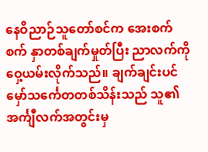နေဝိညာဉ်သူတော်စင်က အေးစက်စက် နှာတစ်ချက်မှုတ်ပြီး ညာလက်ကို ဝှေ့ယမ်းလိုက်သည်။ ချက်ချင်းပင် မှော်သင်္ကေတတစ်သိန်းသည် သူ၏အင်္ကျီလက်အတွင်းမှ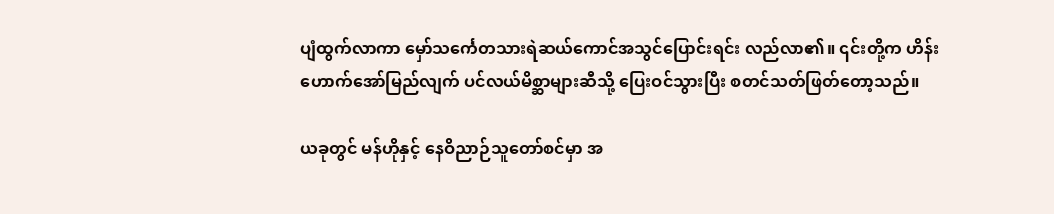ပျံထွက်လာကာ မှော်သင်္ကေတသားရဲဆယ်ကောင်အသွင်ပြောင်းရင်း လည်လာ၏။ ၎င်းတို့က ဟိန်းဟောက်‌အော်မြည်လျက် ပင်လယ်မိစ္ဆာများဆီသို့ ပြေးဝင်သွားပြီး စတင်သတ်ဖြတ်တော့သည်။

ယခုတွင် မန်ဟိုနှင့် နေဝိညာဉ်သူတော်စင်မှာ အ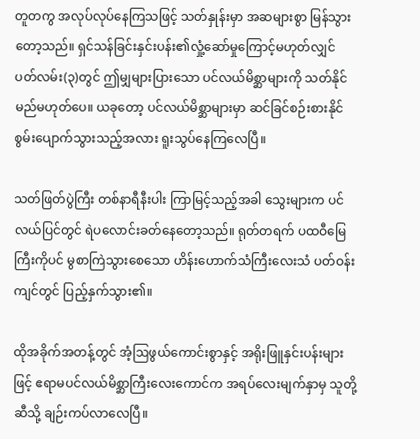တူတကွ အလုပ်လုပ်နေကြသဖြင့် သတ်နှုန်းမှာ အဆများစွာ မြန်သွားတော့သည်။ ရှင်သန်ခြင်းနှင်းပန်း၏လှုံ့ဆော်မှုကြောင့်မဟုတ်လျှင် ပတ်လမ်း(၃)တွင် ဤမျှများပြား‌သော ပင်လယ်မိစ္ဆာများကို သတ်နိုင်မည်မဟုတ်ပေ။ ယခုတော့ ပင်လယ်မိစ္ဆာများမှာ ဆင်ခြင်စဉ်းစားနိုင်စွမ်းပျောက်သွားသည့်အလား ရူးသွပ်နေကြလေပြီ။

သတ်ဖြတ်ပွဲကြီး တစ်နာရီနီးပါး ကြာမြင့်သည့်အခါ သွေးများက ပင်လယ်ပြင်တွင် ရဲပလောင်း‌ခတ်နေတော့သည်။ ရုတ်တရက် ပထဝီမြေကြီးကိုပင် မွစာကြဲသွားစေသော ဟိန်းဟောက်သံကြီးလေးသံ ပတ်ဝန်းကျင်တွင် ပြည့်နှက်သွား၏။

ထိုအခိုက်အတန့်တွင် အံ့ဩဖွယ်ကောင်းစွာနှင့် အရိုးဖြူနှင်းပန်းများဖြင့် ဧရာမပင်လယ်မိစ္ဆာကြီးလေးကောင်က အရပ်လေးမျက်နှာမှ သူတို့ဆီသို့ ချဉ်းကပ်လာလေပြီ။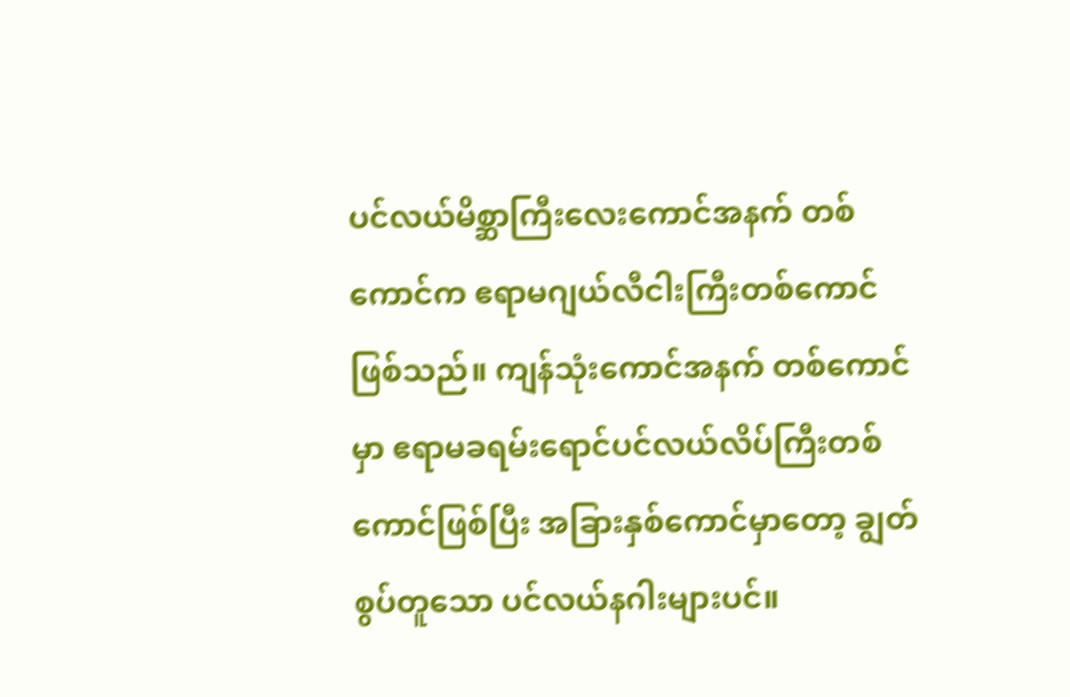ပင်လယ်မိစ္ဆာကြီးလေးကောင်အနက် တစ်ကောင်က ဧရာမဂျယ်လီငါးကြီးတစ်ကောင်ဖြစ်သည်။ ကျန်သုံးကောင်အနက် တစ်ကောင်မှာ ဧရာမခရမ်းရောင်ပင်လယ်လိပ်ကြီးတစ်ကောင်ဖြစ်ပြီး အခြားနှစ်ကောင်မှာတော့ ချွတ်စွပ်တူသော ပင်လယ်နဂါးများပင်။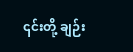၎င်းတို့ ချဉ်း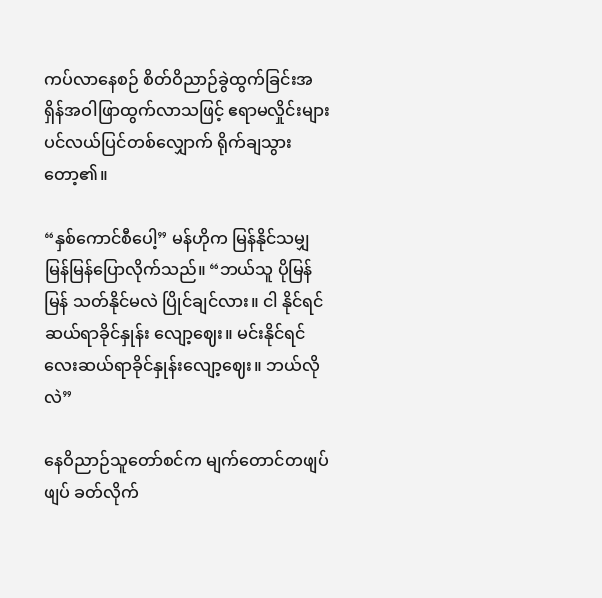ကပ်လာနေစဉ် စိတ်ဝိညာဉ်ခွဲထွက်ခြင်းအရှိန်အဝါဖြာထွက်လာသဖြင့် ဧရာမလှိုင်းများ ပင်လယ်ပြင်တစ်လျှောက် ရိုက်ချသွားတော့၏။

“နှစ်ကောင်စီပေါ့” မန်ဟိုက မြန်နိုင်သမျှ မြန်မြန်ပြောလိုက်သည်။ “ဘယ်သူ ပိုမြန်မြန် သတ်နိုင်မလဲ ပြိုင်ချင်လား။ ငါ နိုင်ရင် ဆယ်ရာခိုင်နှုန်း လျော့ဈေး။ မင်းနိုင်ရင် လေးဆယ်ရာခိုင်နှုန်းလျော့ဈေး။ ဘယ်လိုလဲ”

နေဝိညာဉ်သူတော်စင်က မျက်တောင်တဖျပ်ဖျပ် ခတ်လိုက်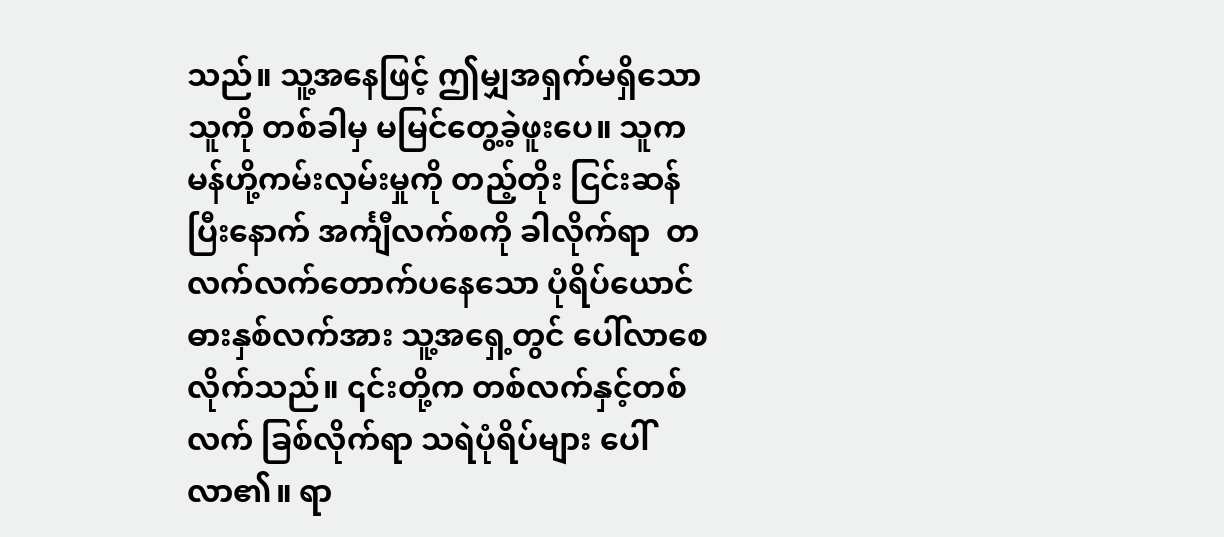သည်။ သူ့အနေဖြင့် ဤမျှအရှက်မရှိသောသူကို တစ်ခါမှ မမြင်တွေ့ခဲ့ဖူးပေ။ သူက မန်ဟို့ကမ်းလှမ်းမှုကို တည့်တိုး ငြင်းဆန်ပြီးနောက် အင်္ကျီလက်စကို ခါလိုက်ရာ  တလက်လက်တောက်ပနေ‌သော ‌ပုံရိပ်ယောင်ဓားနှစ်လက်အား သူ့အရှေ့တွင် ပေါ်လာစေလိုက်သည်။ ၎င်းတို့က တစ်လက်နှင့်တစ်လက် ခြစ်လိုက်ရာ သရဲပုံရိပ်များ ပေါ်လာ၏။ ရာ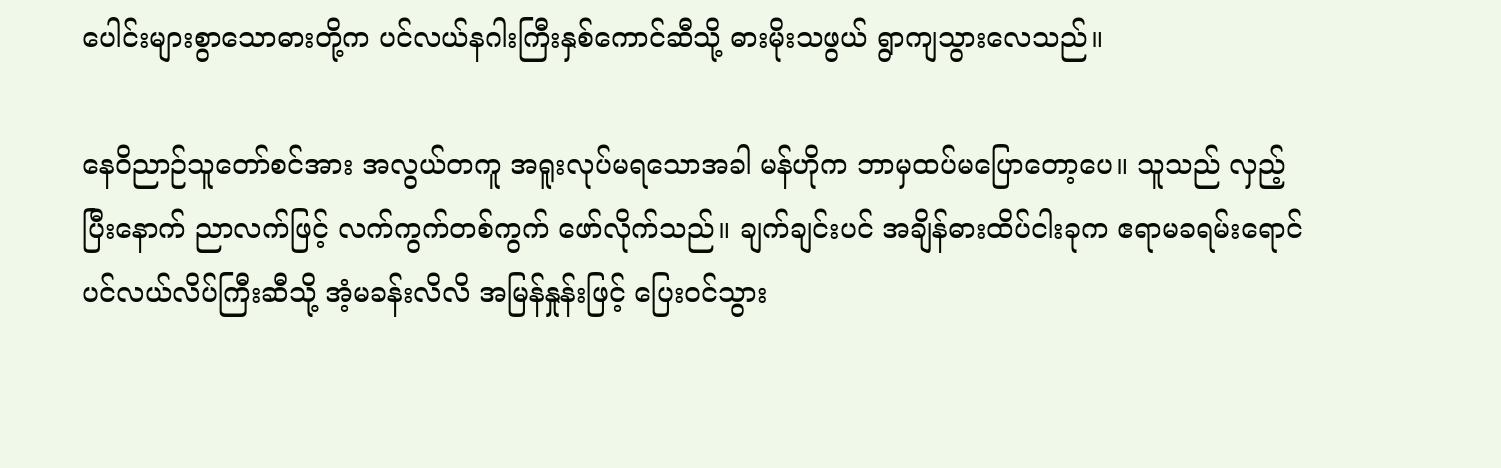ပေါင်းများစွာသောဓားတို့က ပင်လယ်နဂါးကြီးနှစ်ကောင်ဆီသို့ ဓားမိုးသဖွယ် ရွာကျသွားလေသည်။

နေဝိညာဉ်သူတော်စင်အား အလွယ်တကူ အရူးလုပ်မရသောအခါ မန်ဟိုက ဘာမှထပ်မပြောတော့ပေ။ သူသည် လှည့်ပြီးနောက် ညာလက်ဖြင့် လက်ကွက်တစ်ကွက် ဖော်လိုက်သည်။ ချက်ချင်းပင် အချိန်ဓားထိပ်ငါးခုက ဧရာမခရမ်းရောင်ပင်လယ်လိပ်ကြီးဆီသို့ အံ့မခန်းလိလိ အမြန်နှုန်းဖြင့် ပြေးဝင်သွား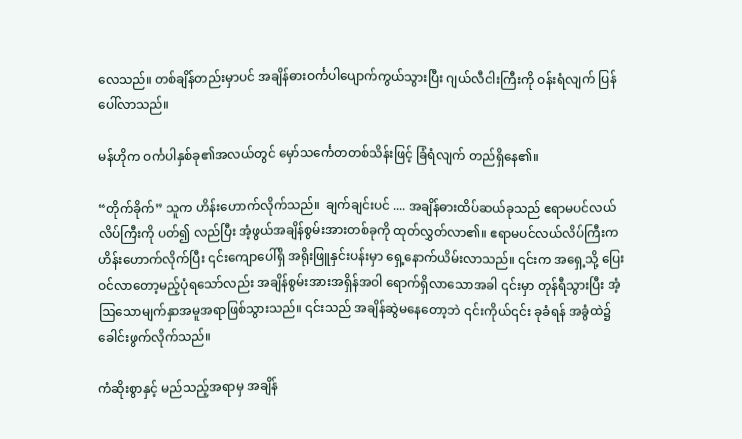လေသည်။ တစ်ချိန်တည်းမှာပင် အချိန်ဓားဝင်္ကပါပျောက်ကွယ်သွားပြီး ဂျယ်လီငါးကြီးကို ဝန်းရံလျက် ပြန်ပေါ်လာသည်။

မန်ဟိုက ဝင်္ကပါနှစ်ခု၏အလယ်တွင် မှော်သင်္ကေတတစ်သိန်းဖြင့် ခြံရံလျက် တည်ရှိနေ၏။

“တိုက်ခိုက်” သူက ဟိန်းဟောက်လိုက်သည်။  ချက်ချင်းပင် .... အချိန်ဓားထိပ်ဆယ်ခုသည် ဧရာမပင်လယ်လိပ်ကြီးကို ပတ်၍ လည်ပြီး အံ့ဖွယ်အချိန်စွမ်းအားတစ်ခုကို ထုတ်လွှတ်လာ၏။ ဧရာမပင်လယ်လိပ်ကြီးက ဟိန်းဟောက်လိုက်ပြီး ၎င်းကျောပေါ်ရှိ အရိုးဖြူနှင်းပန်းမှာ ရှေ့နောက်ယိမ်းလာသည်။ ၎င်းက အရှေ့သို့ ပြေးဝင်လာတော့မည့်ပုံရသော်လည်း အချိန်စွမ်းအားအရှိန်အဝါ ရောက်ရှိလာသောအခါ ၎င်းမှာ တုန်ရီသွားပြီး အံ့ဩသောမျက်နှာအမူအရာဖြစ်သွားသည်။ ၎င်းသည် အချိန်ဆွဲမနေတော့ဘဲ ၎င်းကိုယ်၎င်း ခုခံရန် အခွံထဲ၌ ခေါင်းဖွက်လိုက်သည်။

ကံဆိုးစွာနှင့် မည်သည့်အရာမှ အချိန်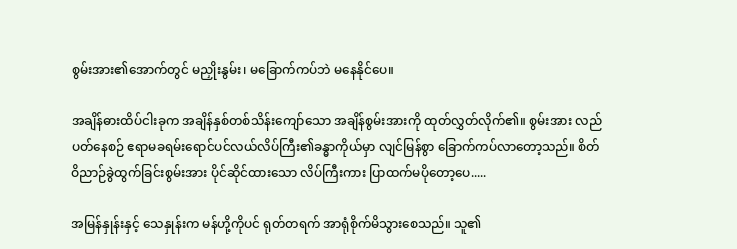စွမ်းအား၏အောက်တွင် မညှိုးနွမ်း၊ မခြောက်ကပ်ဘဲ မနေနိုင်ပေ။

အချိန်ဓားထိပ်ငါးခုက အချိန်နှစ်တစ်သိန်းကျော်သော အချိန်စွမ်းအားကို ထုတ်လွှတ်လိုက်၏။ စွမ်းအား လည်ပတ်နေစဉ် ဧရာမခရမ်းရောင်ပင်လယ်လိပ်ကြီး၏ခန္ဓာကိုယ်မှာ လျင်မြန်စွာ ခြောက်ကပ်လာတော့သည်။ စိတ်ဝိညာဉ်ခွဲထွက်ခြင်းစွမ်းအား ပိုင်ဆိုင်ထားသော လိပ်ကြီးကား ပြာထက်မပိုတော့ပေ.....

အမြန်နှုန်းနှင့် သေနှုန်းက မန်ဟို့ကိုပင် ရုတ်တရက် အာရုံစိုက်မိသွားစေသည်။ သူ၏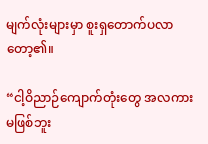မျက်လုံးများမှာ စူးရှတောက်ပလာတော့၏။

“ငါ့ဝိညာဉ်ကျောက်တုံးတွေ အလကားမဖြစ်ဘူး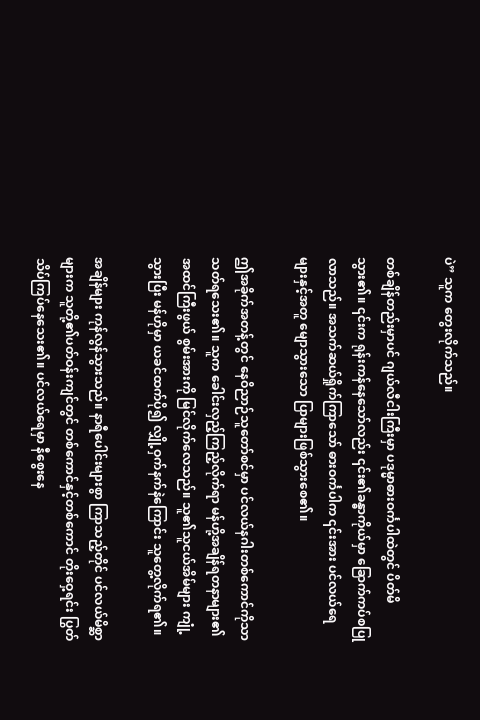ပဲ” သူက တွေးလိုက်သည်။

တစ်ချိန်တည်းမှာပင် ဂျယ်လီငါးကြီးမှာ ပ‌ဒုမ္မာဓားဝင်္ကပါထဲတွင် ပိတ်မိသွား၏။ ၎င်းက ရုန်းကန်နေသော်လည်း ၎င်း၏ခန္ဓာကိုယ်မှာ ခြောက်ကပ်စပြုလာသည်။ အသက်ဆယ်ရှိုက်ကြာသော် ဓားဝင်္ကပါက ၎င်းအား ပင်လယ်ရေများနှင့်အတူ မျောသွား‌သော ပြာများဖြစ်သွားစေ၏။

ဤအခိုက်အတန့်တွင် နေဝိညာဉ်သူတော်စင်မှာ ပင်လယ်နဂါးတစ်ကောင်ကိုသာ သတ်ရသေး၏။ သူက ခေါင်းလှည့်ကြည့်လိုက်ရာ မန်ဟို့အချိန်ရတနာများ၏ အထင်ကြီးဖွယ် စွမ်းအားကို မြင်လိုက်လေသည်။ သူ၏သူငယ်အိမ်များ ကျုံ့သွားပြီး မန်ဟိုမှာ ယခင်ထက်ပို၍ လျှို့ဝှက်နက်နဲကြောင်း သူတွေ့လိုက်ရ၏။

အချိန်များ ကုန်လွန်သွားသည်။ နာရီပေါင်းများစွာ ကြာသည့်တိုင် ပင်လယ်မိစ္ဆာများက သူတို့၏ပတ်ဝန်းကျင်တွင် တစ်ကောင်နှင့်တစ်ကောင် တိုးဝှေ့ရင်း ပြွတ်သိပ်ကြပ်နေသေး၏။ ပင်လယ်ရေမှာ နီစွေးနေ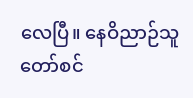လေပြီ။ နေဝိညာဉ်သူတော်စင်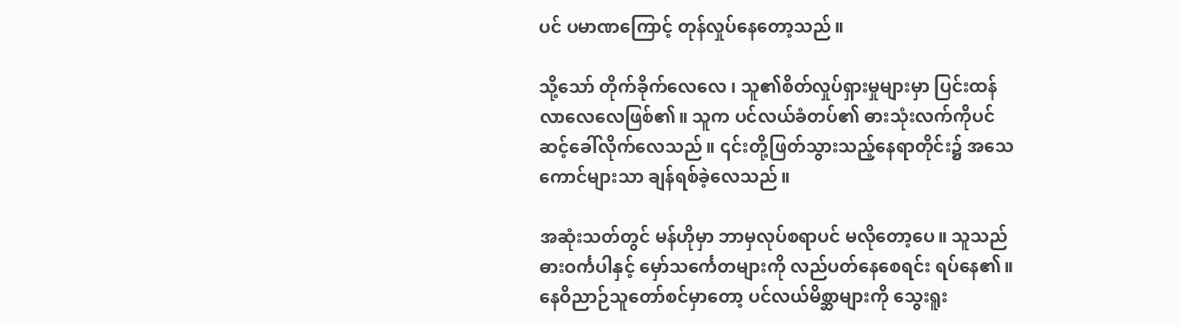ပင် ပမာဏကြောင့် တုန်လှုပ်နေတော့သည်။

သို့သော် တိုက်ခိုက်လေလေ ၊ သူ၏စိတ်လှုပ်ရှားမှုများမှာ ပြင်းထန်လာလေလေဖြစ်၏။ သူက ပင်လယ်ခံတပ်၏ ဓားသုံးလက်ကိုပင် ဆင့်ခေါ်လိုက်လေသည်။ ၎င်းတို့ဖြတ်သွားသည့်နေရာတိုင်း၌ အသေကောင်များသာ ချန်ရစ်ခဲ့လေသည်။

အဆုံးသတ်တွင် မန်ဟိုမှာ ဘာမှလုပ်စရာပင် မလိုတော့ပေ။ သူသည် ဓားဝင်္ကပါနှင့် မှော်သင်္ကေတများကို လည်‌ပတ်နေစေရင်း ရပ်နေ၏။ နေဝိညာဉ်သူတော်စင်မှာတော့ ပင်လယ်မိစ္ဆာများကို သွေးရူး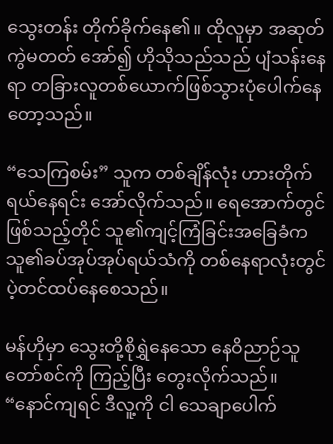သွေးတန်း တိုက်ခိုက်နေ၏။ ထိုလူမှာ အဆုတ်ကွဲ‌မတတ် အော်၍ ဟိုသိုသည်သည် ပျံသန်းနေရာ တခြားလူတစ်ယောက်ဖြစ်သွားပုံပေါက်နေတော့သည်။

“သေကြစမ်း” သူက တစ်ချိန်လုံး ဟားတိုက်ရယ်နေရင်း အော်လိုက်သည်။ ရေအောက်တွင် ဖြစ်သည့်တိုင် သူ၏ကျင့်ကြံခြင်းအခြေခံက သူ၏ခပ်အုပ်အုပ်ရယ်သံကို တစ်နေရာလုံးတွင် ပဲ့တင်ထပ်နေစေသည်။

မန်ဟိုမှာ သွေးတို့စိုရွှဲနေသော နေဝိညာဉ်သူတော်စင်ကို ကြည့်ပြီး တွေးလိုက်သည်။ “နောင်ကျရင် ဒီလူ့ကို ငါ သေချာပေါက်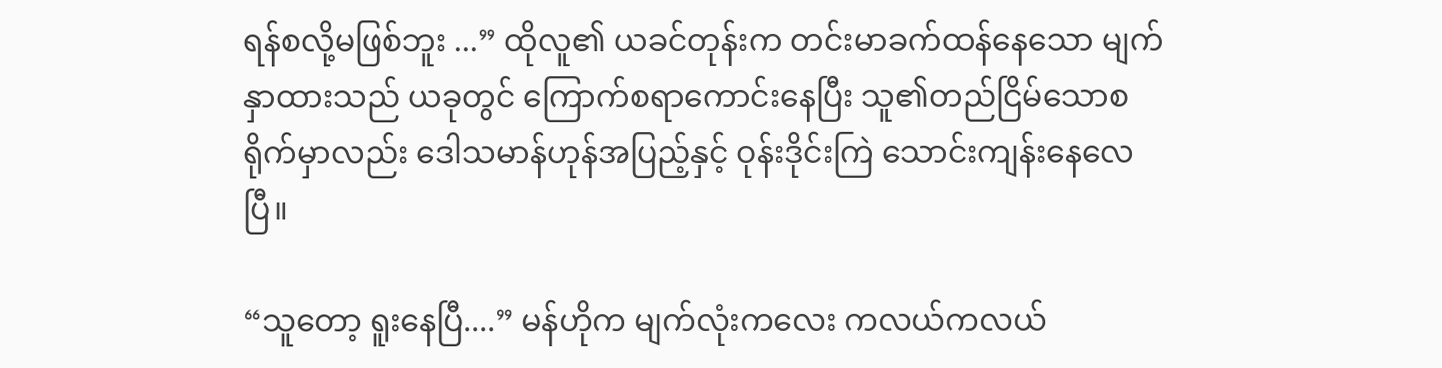ရန်စလို့မဖြစ်ဘူး ...” ထိုလူ၏ ယခင်တုန်းက တင်းမာခက်ထန်နေသော မျက်နှာထားသည် ယခုတွင် ကြောက်စရာကောင်းနေပြီး သူ၏တည်ငြိမ်သောစရိုက်မှာလည်း ဒေါသမာန်ဟုန်အပြည့်နှင့် ‌ဝုန်းဒိုင်းကြဲ သောင်းကျန်းနေလေပြီ။

“သူတော့ ရူးနေပြီ....” မန်ဟိုက မျက်လုံးကလေး ကလယ်ကလယ်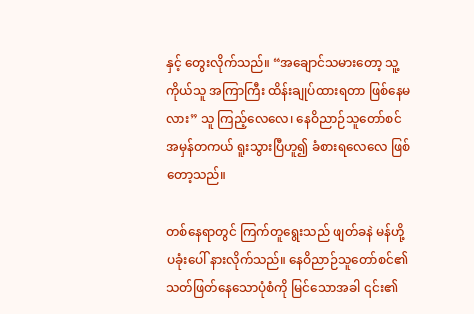နှင့် တွေးလိုက်သည်။ “အချောင်သမားတော့ သူ့ကိုယ်သူ အကြာကြီး ထိန်းချုပ်ထားရတာ ဖြစ်နေမလား” သူ ကြည့်လေလေ၊ နေဝိညာဉ်သူတော်စင် အမှန်တကယ် ရူးသွားပြီဟူ၍ ခံစားရလေလေ ဖြစ်တော့သည်။

တစ်နေရာတွင် ကြက်တူရွေးသည် ဖျတ်ခနဲ မန်ဟို့ပခုံးပေါ် နားလိုက်သည်။ နေဝိညာဉ်သူတော်စင်၏ သတ်ဖြတ်နေသောပုံစံကို မြင်သောအခါ ၎င်း၏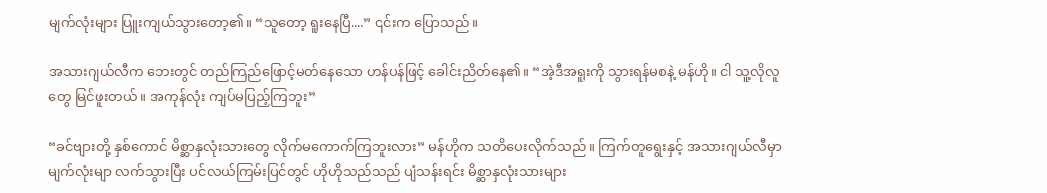မျက်လုံးများ ပြူးကျယ်သွားတော့၏။ “သူတော့ ရူးနေပြီ....” ၎င်းက ပြောသည်။

အသားဂျယ်လီက ဘေးတွင် တည်ကြည်ဖြောင့်မတ်နေသော ဟန်ပန်ဖြင့် ခေါင်းညိတ်နေ၏။ “အဲ့ဒီအရူးကို သွားရန်မစနဲ့ မန်ဟို။ ငါ သူ့လိုလူတွေ မြင်ဖူးတယ်။ အကုန်လုံး ကျပ်မပြည့်ကြဘူး”

“ခင်ဗျားတို့ နှစ်ကောင် မိစ္ဆာနှလုံးသားတွေ လိုက်မကောက်ကြဘူးလား” မန်ဟိုက သတိပေးလိုက်သည်။ ကြက်တူရွေးနှင့် အသားဂျယ်လီမှာ မျက်လုံးမျာ လက်သွားပြီး ပင်လယ်ကြမ်းပြင်တွင် ဟိုဟိုသည်သည် ပျံသန်းရင်း မိစ္ဆာနှလုံးသားများ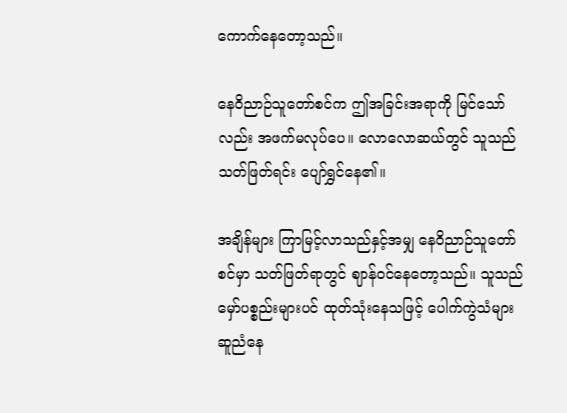ကောက်နေတော့သည်။

နေဝိညာဉ်သူတော်စင်က ဤအခြင်းအရာကို မြင်သော်လည်း အဖက်မလုပ်ပေ။ လောလောဆယ်တွင် သူသည် သတ်ဖြတ်ရင်း ပျော်ရွှင်နေ၏။

အချိန်များ ကြာမြင့်လာသည်နှင့်အမျှ နေဝိညာဉ်သူတော်စင်မှာ သတ်ဖြတ်ရာတွင် ဈာန်ဝင်နေတော့သည်။ သူသည် မှော်ပစ္စည်းများပင် ထုတ်သုံးနေသဖြင့် ပေါက်ကွဲသံများ ဆူညံနေ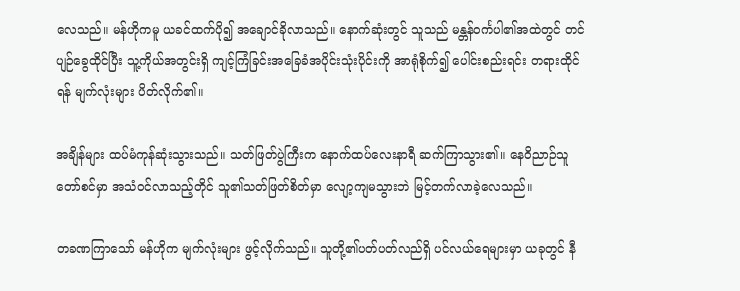လေသည်။ မန်ဟိုကမူ ယခင်ထက်ပို၍ အချောင်ခိုလာသည်။ နောက်ဆုံးတွင် သူသည် မန္တန်ဝင်္ကပါ၏အထဲတွင် တင်ပျဉ်ခွေထိုင်ပြီး သူ့ကိုယ်အတွင်းရှိ ကျင့်ကြံခြင်းအခြေခံအပိုင်းသုံးပိုင်းကို အာရုံစိုက်၍ ပေါင်းစည်းရင်း တရားထိုင်ရန် မျက်လုံးများ ပိတ်လိုက်၏။

အချိန်များ ထပ်မံကုန်ဆုံးသွားသည်။ သတ်ဖြတ်ပွဲကြီးက‌ နောက်ထပ်လေးနာရီ ဆက်ကြာသွား၏။ နေဝိညာ‌ဉ်သူတော်စင်မှာ အသံဝင်လာသည့်တိုင် သူ၏သတ်ဖြတ်စိတ်မှာ လျော့ကျမသွားဘဲ မြင့်တက်လာခဲ့လေသည်။

တခဏကြာသော် မန်ဟိုက မျက်လုံးများ ဖွင့်လိုက်သည်။ သူတို့၏ပတ်ပတ်လည်ရှိ ပင်လယ်ရေများမှာ ယခုတွင် နီ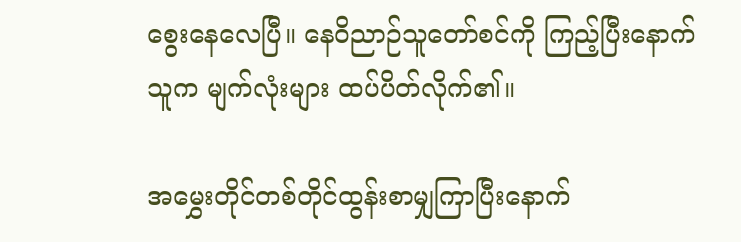စွေးနေလေပြီ။ နေဝိညာဉ်သူတော်စင်ကို ကြည့်ပြီးနောက် သူက မျက်လုံးများ ထပ်ပိတ်လိုက်၏။

အမွှေးတိုင်တစ်တိုင်ထွန်းစာမျှကြာပြီးနောက်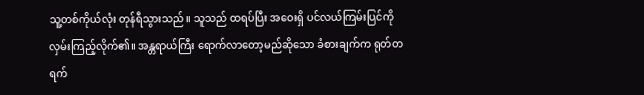သူ့တစ်ကိုယ်လုံး တုန်ရီသွားသည်။ သူသည် ထရပ်ပြီး အဝေးရှိ ပင်လယ်ကြမ်းပြင်ကို လှမ်းကြည့်လိုက်၏။ အန္တရာယ်ကြီး ရောက်လာတော့မည်ဆိုသော ခံစားချက်က ရုတ်တရက်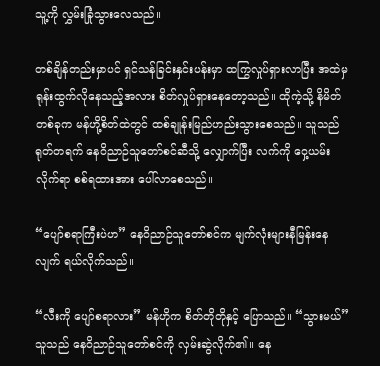သူ့ကို လွှမ်းခြုံသွားလေသည်။

တစ်ချိန်တည်းမှာပင် ရှင်သန်ခြင်းနှင်းပန်းမှာ ထကြွလှုပ်ရှားလာပြီး အထဲမှ ရုန်းထွက်လိုနေသည့်အလား စိတ်လှုပ်ရှားနေတော့သည်။ ထိုကဲ့သို့ နိမိတ်တစ်ခုက မန်ဟို့စိတ်ထဲတွင် ထစ်ချုန်းမြည်ဟည်းသွားစေသည်။ သူသည် ရုတ်တရက် နေဝိညာဉ်သူတော်စင်ဆီသို့ လျှောက်ပြီး လက်ကို ဝှေ့ယမ်းလိုက်ရာ စစ်ရထားအား ပေါ်လာစေသည်။

“ပျော်စရာကြီးပဲဟ” နေဝိညာဉ်သူတော်စင်က မျက်လုံးများနီမြန်းနေလျက် ရယ်လိုက်သည်။

“လီးကို ပျော်စရာလား” မန်ဟိုက စိတ်တိုတိုနှင့် ပြောသည်။ “သွားမယ်” သူသည် နေဝိညာဉ်သူတော်စင်ကို လှမ်းဆွဲလိုက်၏။ နေ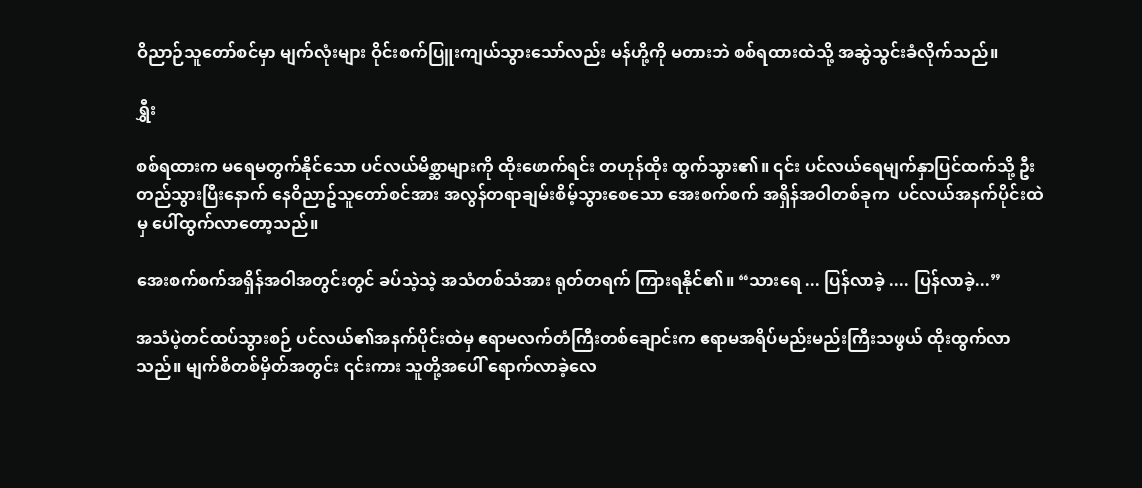ဝိညာဉ်သူတော်စင်မှာ မျက်လုံးများ ဝိုင်းစက်ပြူးကျယ်သွားသော်လည်း မန်ဟို့ကို မတားဘဲ စစ်ရထားထဲသို့ အဆွဲသွင်းခံလိုက်သည်။

ရွှီး

စစ်ရထားက မရေမတွက်နိုင်‌သော ပင်လယ်မိစ္ဆာများကို ထိုးဖောက်ရင်း တဟုန်ထိုး ထွက်သွား၏။ ၎င်း ပင်လယ်ရေမျက်နှာပြင်ထက်သို့ ဦးတည်သွားပြီးနောက် နေဝိညာဥ်သူတော်စင်အား အလွန်တရာချမ်းစိမ့်သွားစေသော အေးစက်စက် အရှိန်အဝါတစ်ခုက  ပင်လယ်အနက်ပိုင်းထဲမှ ပေါ်ထွက်လာတော့သည်။

အေးစက်စက်အရှိန်အဝါအတွင်းတွင် ခပ်သဲ့သဲ့ အသံတစ်သံအား ရုတ်တရက် ကြားရနိုင်၏။ “သားရေ ... ပြန်လာခဲ့ .... ပြန်လာခဲ့...”

အသံပဲ့တင်ထပ်သွားစဉ် ပင်လယ်၏အနက်ပိုင်းထဲမှ ဧရာမလက်တံကြီးတစ်ချောင်းက ဧရာမအရိပ်မည်းမည်းကြီးသဖွယ် ထိုးထွက်လာသည်။ မျက်စိတစ်မှိတ်အတွင်း ၎င်းကား သူတို့အပေါ် ရောက်လာခဲ့လေ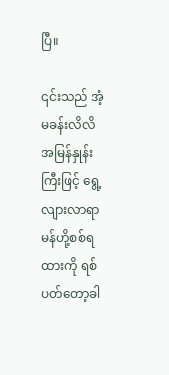ပြီ။

၎င်းသည် အံ့မခန်းလိလိ အမြန်နှုန်းကြီးဖြင့် ရွေ့လျားလာရာ မန်ဟို့စစ်ရထားကို ရစ်ပတ်တော့ခါ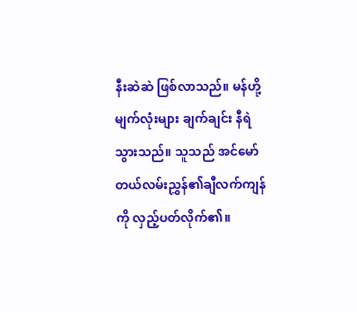နီးဆဲဆဲ ဖြစ်လာသည်။ မန်ဟို့မျက်လုံးများ ချက်ချင်း နီရဲသွားသည်။ သူသည် အင်မော်တယ်လမ်းညွှန်၏ချီ‌လက်ကျန်ကို လှည့်ပတ်လိုက်၏။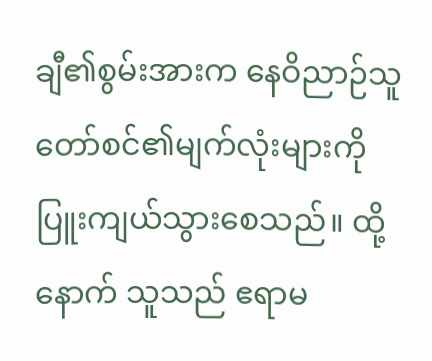ချီ၏စွမ်းအားက နေဝိညာဉ်သူတော်စင်၏မျက်လုံးများကို ပြူးကျယ်သွားစေသည်။ ထို့နောက် သူသည် ဧရာမ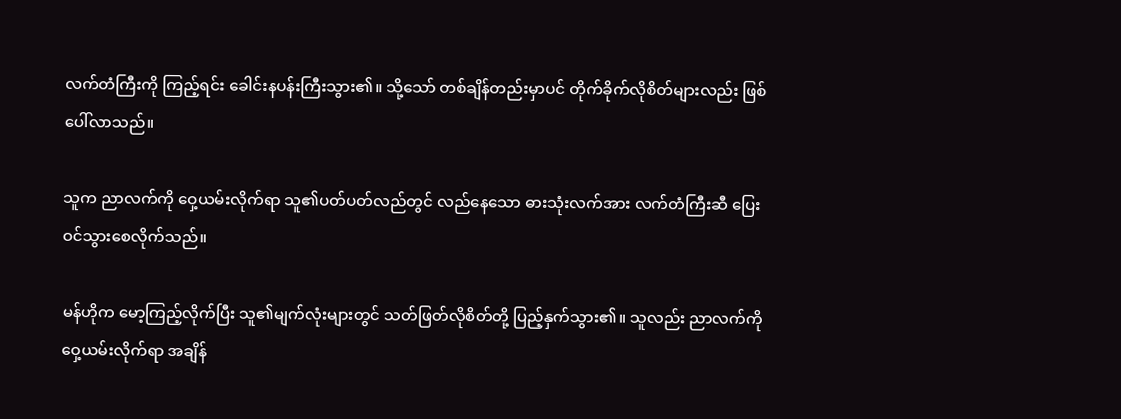လက်တံကြီးကို ကြည့်ရင်း ခေါင်းနပန်းကြီးသွား၏။ သို့သော် တစ်ချိန်တည်းမှာပင် တိုက်ခိုက်လိုစိတ်များလည်း ဖြစ်ပေါ်လာသည်။

သူက ညာလက်ကို ဝှေ့ယမ်းလိုက်ရာ သူ၏ပတ်ပတ်လည်တွင် လည်နေသော ဓားသုံးလက်အား လက်တံကြီးဆီ ပြေးဝင်သွားစေလိုက်သည်။

မန်ဟိုက မော့ကြည့်လိုက်ပြီး သူ၏မျက်လုံးများတွင် သတ်ဖြတ်လိုစိတ်တို့ ပြည့်နှက်သွား၏။ သူလည်း ညာလက်ကို ဝှေ့ယမ်းလိုက်ရာ အချိန်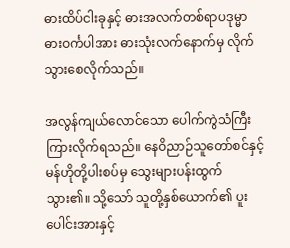ဓားထိပ်ငါးခုနှင့် ဓားအလက်တစ်ရာပဒုမ္မာဓားဝင်္ကပါအား ဓားသုံးလက်နောက်မှ လိုက်သွားစေလိုက်သည်။

အလွန်ကျယ်လောင်သော ပေါက်ကွဲသံကြီး ကြားလိုက်ရသည်။ နေဝိညာဉ်သူ‌တော်စင်နှင့် မန်ဟိုတို့ပါးစပ်မှ သွေးများပန်းထွက်သွား၏။ သို့သော် သူတို့နှစ်ယောက်၏ ပူးပေါင်းအားနှင့်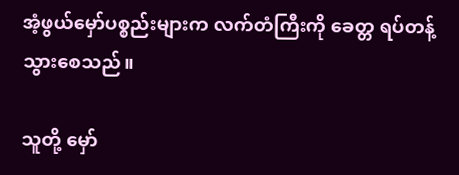အံ့ဖွယ်မှော်ပစ္စည်းများက လက်တံကြီးကို ခေတ္တ ရပ်တန့်သွားစေသည်။

သူတို့ မှော်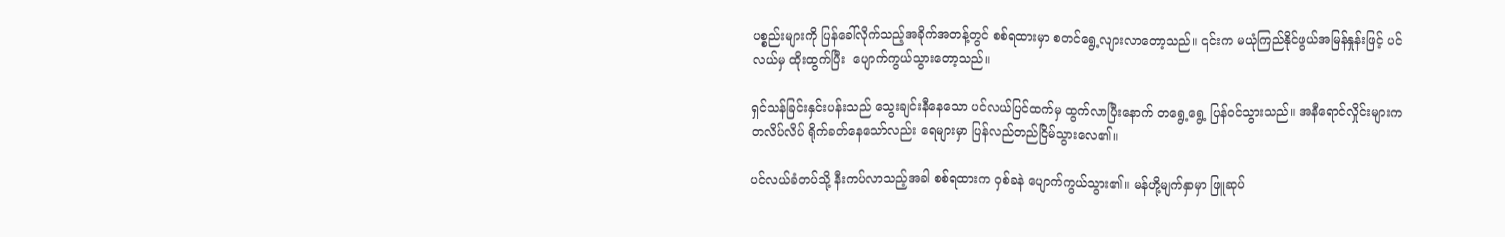ပစ္စည်းများကို ‌ပြန်ခေါ်လိုက်သည့်အခိုက်အတန့်တွင် စစ်ရထားမှာ စတင်ရွေ့လျားလာတော့သည်။ ၎င်းက မယုံကြည်နိုင်ဖွယ်အမြန်နှုန်းဖြင့် ပင်လယ်မှ ထိုးထွက်ပြီး  ပျောက်ကွယ်သွားတော့သည်။

ရှင်သန်ခြင်းနှင်းပန်းသည် သွေးချင်းနီနေသော ပင်လယ်ပြင်ထက်မှ ထွက်လာပြီးနောက် တရွေ့ရွေ့ ပြန်ဝင်သွားသည်။ အနီရောင်လှိုင်းများက တလိပ်လိပ် ရိုက်ခတ်နေသော်လည်း ရေများမှာ ပြန်လည်တည်ငြိမ်သွားလေ၏။

ပင်လယ်ခံတပ်သို့ နီးကပ်လာသည့်အခါ စစ်ရထားက ဝှစ်ခနဲ ပျောက်ကွယ်သွား၏။ မန်ဟို့မျက်နှာမှာ ဖြူဆုပ်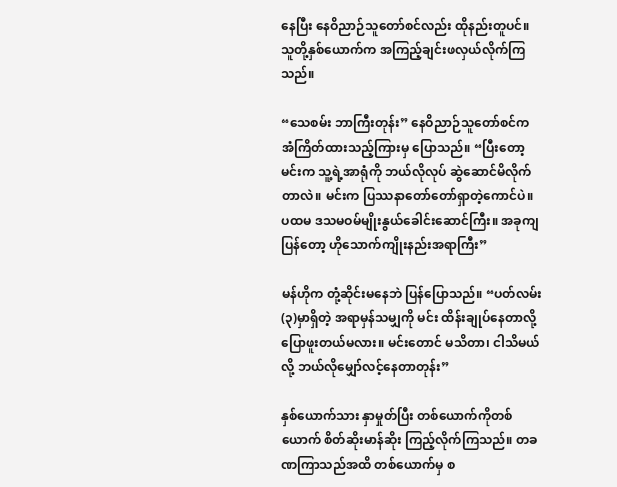နေပြီး နေဝိညာဉ်သူတော်စင်လည်း ထိုနည်းတူပင်။ သူတို့နှစ်‌ယောက်က အကြည့်ချင်းဖလှယ်လိုက်ကြသည်။

“သေစမ်း ဘာကြီးတုန်း” နေဝိညာဉ်သူတော်စင်က အံကြိတ်ထားသည့်ကြားမှ ပြောသည်။ “ပြီးတော့ မင်းက သူ့ရဲ့အာရုံကို ဘယ်လိုလုပ် ဆွဲဆောင်မိလိုက်တာလဲ။ မင်းက ပြဿနာတော်တော်ရှာတဲ့ကောင်ပဲ။ ပထမ ဒသမဝမ်မျိုးနွယ်ခေါင်းဆောင်ကြီး။ အခုကျပြန်တော့ ဟိုသောက်ကျိုးနည်းအရာကြီး”

မန်ဟိုက တုံ့ဆိုင်းမနေဘဲ ပြန်ပြောသည်။ “ပတ်လမ်း(၃)မှာရှိတဲ့ အရာမှန်သမျှကို မင်း ထိန်းချုပ်နေတာလို့ ပြောဖူးတယ်မလား။ မင်းတောင် မသိတာ၊ ငါသိမယ်လို့ ဘယ်လို‌မျှော်လင့်နေတာတုန်း”

နှစ်ယောက်သား နှာမှုတ်ပြီး တစ်ယောက်ကိုတစ်ယောက် စိတ်ဆိုးမာန်ဆိုး ကြည့်လိုက်ကြသည်။ တခဏကြာသည်အထိ တစ်ယောက်မှ စ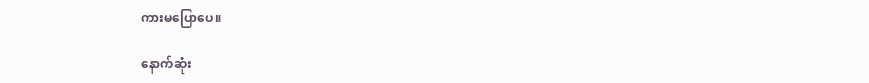ကားမပြောပေ။

နောက်ဆုံး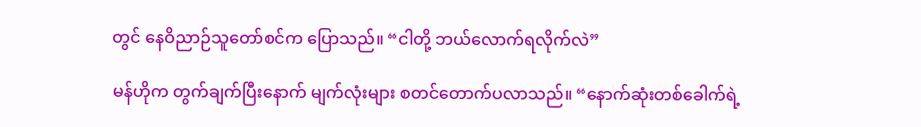တွင် နေဝိညာဉ်သူတော်စင်က ပြောသည်။ “ငါတို့ ဘယ်လောက်ရလိုက်လဲ”

မန်ဟိုက တွက်ချက်ပြီးနောက် မျက်လုံးများ စတင်တောက်ပလာသည်။ “နောက်ဆုံးတစ်ခေါက်ရဲ့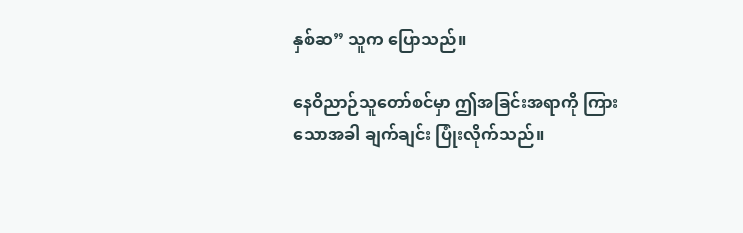နှစ်ဆ” သူက ပြောသည်။

နေဝိညာဉ်သူတော်စင်မှာ ဤအခြင်းအရာကို ကြားသောအခါ ချက်ချင်း ပြုံးလိုက်သည်။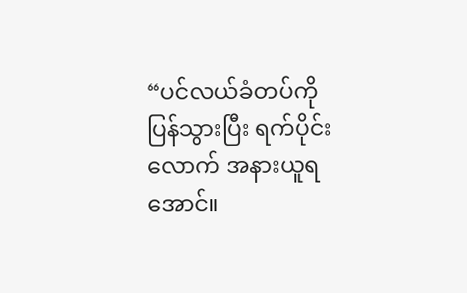“ပင်လယ်ခံတပ်ကို ပြန်သွားပြီး ရက်ပိုင်းလောက် အနားယူရအောင်။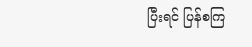ပြီးရင် ပြန်စကြ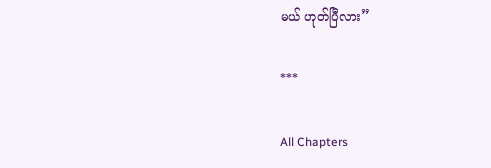မယ် ဟုတ်ပြီလား”

***

All Chapters